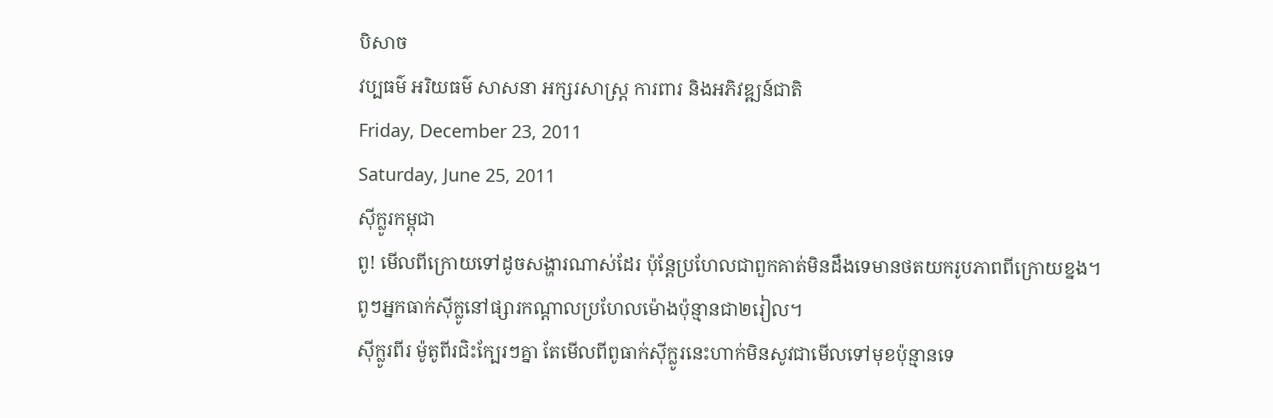បិសាច
វប្បធម៌ អរិយធម៌ សាសនា អក្សរសាស្ត្រ ការពារ និងអភិវឌ្ឍន៍ជាតិ
Friday, December 23, 2011
Saturday, June 25, 2011
ស៊ីក្លូរកម្ពុជា
ពូ! មើលពីក្រោយទៅដូចសង្ហារណាស់ដែរ ប៉ុន្តែប្រហែលជាពួកគាត់មិនដឹងទេមានថតយករូបភាពពីក្រោយខ្នង។
ពូៗអ្នកធាក់ស៊ីក្លូនៅផ្សារកណ្តាលប្រហែលម៉ោងប៉ុន្មានជា២រៀល។
ស៊ីក្លូរពីរ ម៉ូតូពីរជិះក្បែរៗគ្នា តែមើលពីពូធាក់ស៊ីក្លូរនេះហាក់មិនសូវជាមើលទៅមុខប៉ុន្មានទេ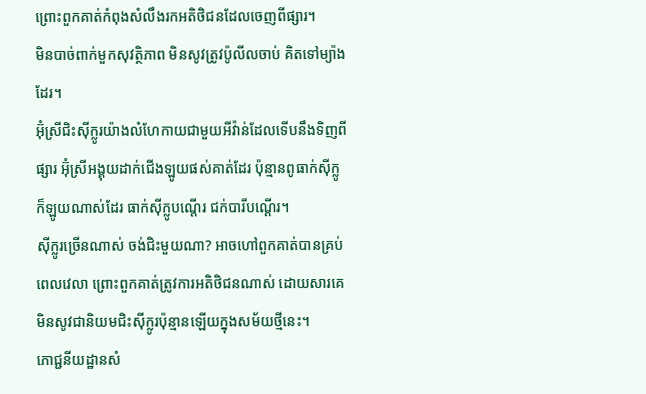ព្រោះពួកគាត់កំពុងសំលឹងរកអតិថិជនដែលចេញពីផ្សារ។
មិនបាច់ពាក់មួកសុវតិ្ថភាព មិនសូវត្រូវប៉ូលីលចាប់ គិតទៅម្យ៉ាងដែរ។
អ៊ុំស្រីជិះស៊ីក្លូរយ៉ាងលំហែកាយជាមួយអីវ៉ាន់ដែលទើបនឹងទិញពីផ្សារ អ៊ុំស្រីអង្គុយដាក់ជើងឡូយផស់គាត់ដែរ ប៉ុន្មានពូធាក់ស៊ីក្លូក៏ឡូយណាស់ដែរ ធាក់ស៊ីក្លូបណ្តើរ ជក់បារីបណ្តើរ។
ស៊ីក្លូរច្រើនណាស់ ចង់ជិះមួយណា? អាចហៅពួកគាត់បានគ្រប់ពេលវេលា ព្រោះពួកគាត់ត្រូវការអតិថិជនណាស់ ដោយសារគេមិនសូវជានិយមជិះស៊ីក្លូរប៉ុន្មានឡើយក្នុងសម័យថ្មីនេះ។
ភោជ្ជនីយដ្ឋានសំ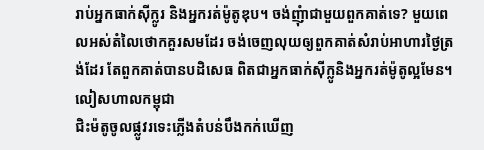រាប់អ្នកធាក់ស៊ីក្លូរ និងអ្នករត់ម៉ូតូឌុប។ ចង់ញុំាជាមួយពួកគាត់ទេ? មួយពេលអស់តំលៃថោកគួរសមដែរ ចង់ចេញលុយឲ្យពួកគាត់សំរាប់អាហារថ្ងៃត្រង់ដែរ តែពួកគាត់បានបដិសេធ ពិតជាអ្នកធាក់ស៊ីក្លូនិងអ្នករត់ម៉ូតូល្អមែន។
លៀសហាលកម្ពុជា
ជិះម៉តូចូលផ្លូវរទេះភ្លើងតំបន់បឹងកក់ឃើញ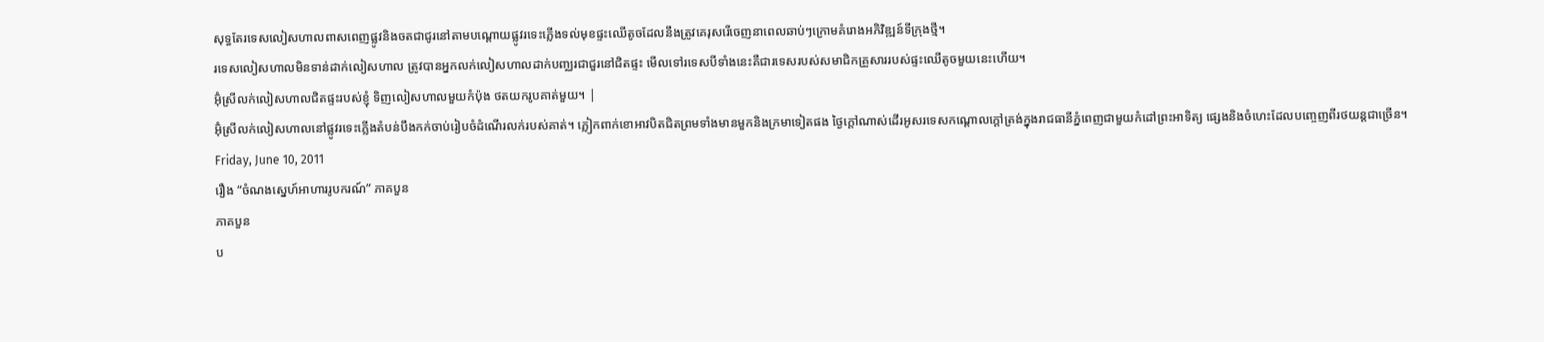សុទ្ធតែរទេសលៀសហាលពាសពេញផ្លូវនិងចតជាជូរនៅតាមបណ្តោយផ្លូវរទេះភ្លើងទល់មុខផ្ទះឈើតូចដែលនឹងត្រូវគេរុសរើចេញនាពេលឆាប់ៗក្រោមគំរោងអភិវិឌ្ឍន៍ទីក្រុងថ្មី។
រទេសលៀសហាលមិនទាន់ដាក់លៀសហាល ត្រូវបានអ្នកលក់លៀសហាលដាក់បញ្ឈរជាជួរនៅជិតផ្ទះ មើលទៅរទេសបីទាំងនេះគឺជារទេសរបស់សមាជិកគ្រួសាររបស់ផ្ទះឈើតូចមួយនេះហើយ។
អ៊ុំស្រីលក់លៀសហាលជិតផ្ទះរបស់ខ្ញុំ ទិញលៀសហាលមួយកំប៉ុង ថតយករូបគាត់មួយ។ |
អ៊ុំស្រីលក់លៀសហាលនៅផ្លូវរទេះភ្លើងតំបន់បឹងកក់ចាប់រៀបចំដំណើរលក់របស់គាត់។ ភ្លៀកពាក់ខោអាវបិតជិតព្រមទាំងមានមួកនិងក្រមាទៀតផង ថ្ងៃក្តៅណាស់ដើរអូសរទេសកណ្តោលក្តៅត្រង់ក្នុងរាជធានីភ្នំពេញជាមួយកំដៅព្រះអាទិត្យ ផ្សេងនិងចំហេះដែលបញ្ចេញពីរថយន្តជាច្រើន។
Friday, June 10, 2011
រឿង “ចំណងស្នេហ៍អាហាររូបករណ៍” ភាគបួន
ភាគបួន
ប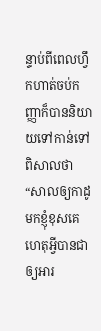ន្ទាប់ពីពេលហ្វឹកហាត់ចប់កញ្ញាក៏បាននិយាយទៅកាន់ទៅពិសាលថា “សាលឲ្យកាដូមកខ្ញុំខុសគេ ហេតុអ្វីបានជាឲ្យអារ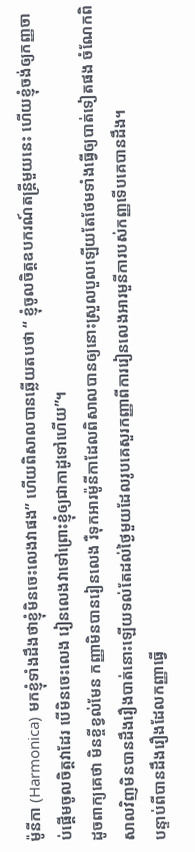ម៉ូនីកា (Harmonica) មកខ្ញុំទាំងដឹងថាខ្ញុំមិនចេះលេងវាផង” ហើយពិសាលបានឆ្លើយតបថា “ ខ្ញុំចូលចិត្តឧបករណ៍តន្ត្រីមួយនេះ ហើយខ្ញុំចង់ឲ្យកញ្ញចាប់ផ្តើមចូលចិត្តវាដែរ បើមិនចេះលេង រៀនលេងវាទៅព្រោះខ្ញុំឲ្យជាកាដូទៅហើយ”។
ដូចពាក្យគេថា មិនខ្ចីខ្វល់មែន កញ្ញាមិនបានរៀនលេង រឺទុកអារម៉ូនីកាដែលពិសាលបានឲ្យនោះស្រួលបួលឡើយតែថែមទាំងធ្វើឲ្យបាត់ទៀតផង ចំណែកពិសាលវិញមិនបានដឹងរឿងបាត់នោះឡើយទល់តែដល់ថ្ងៃមួយដែលរូបគេសួរកញ្ញាពីការរៀនលេងអារមួនីការបស់កញ្ញទើបគេបានដឹង។
បន្ទាប់ពីបានដឹងរឿងដែលកញ្ញាធ្វើ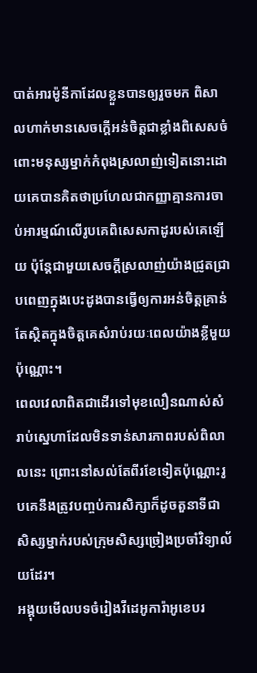បាត់អារម៉ូនីកាដែលខ្លួនបានឲ្យរួចមក ពិសាលហាក់មានសេចក្តើអន់ចិត្តជាខ្លាំងពិសេសចំពោះមនុស្សម្នាក់កំពុងស្រលាញ់ទៀតនោះដោយគេបានគិតថាប្រហែលជាកញ្ញាគ្មានការចាប់អារម្មណ៍លើរូបគេពិសេសកាដូរបស់គេឡើយ ប៉ុន្តែជាមួយសេចក្តីស្រលាញ់យ៉ាងជ្រូតជ្រាបពេញក្នុងបេះដូងបានធ្វើឲ្យការអន់ចិត្តគ្រាន់តែស្ថិតក្នុងចិត្តគេសំរាប់រយៈពេលយ៉ាងខ្លីមួយប៉ុណ្ណោះ។
ពេលវេលាពិតជាដើរទៅមុខលឿនណាស់សំរាប់ស្នេហាដែលមិនទាន់សារភាពរបស់ពិលាលនេះ ព្រោះនៅសល់តែពីរខែទៀតប៉ុណ្ណោះរូបគេនឹងត្រូវបញ្ចប់ការសិក្សាក៏ដូចតួនាទីជាសិស្សម្នាក់របស់ក្រុមសិស្សច្រៀងប្រចាំវិទ្យាល័យដែរ។
អង្គុយមើលបទចំរៀងវីដេអូការ៉ាអូខេបរ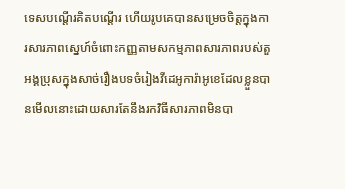ទេសបណ្តើរគិតបណ្តើរ ហើយរូបគេបានសម្រេចចិត្តក្នុងការសារភាពស្នេហ៍ចំពោះកញ្ញតាមសកម្មភាពសារភាពរបស់តួអង្គប្រុសក្នុងសាច់រឿងបទចំរៀងវីដេអូការ៉ាអូខេដែលខ្លួនបានមើលនោះដោយសារតែនឹងរកវិធីសារភាពមិនបា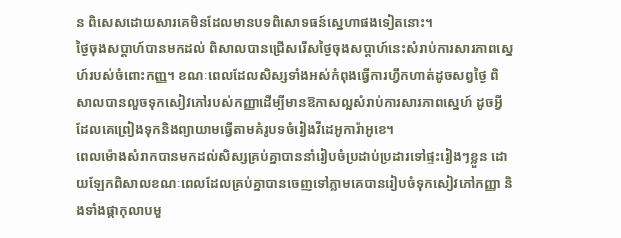ន ពិសេសដោយសារគេមិនដែលមានបទពិសោទធន៍ស្នេហាផងទៀតនោះ។
ថ្ងៃចុងសប្តាហ៍បានមកដល់ ពិសាលបានជ្រើសរើសថ្ងៃចុងសប្តាហ៍នេះសំរាប់ការសារភាពស្នេហ៍របស់ចំពោះកញ្ញ។ ខណៈពេលដែលសិស្សទាំងអស់កំពុងធ្វើការហ្វឹកហាត់ដូចសព្វថ្ងៃ ពិសាលបានលួចទុកសៀវភៅរបស់កញ្ញាដើម្បីមានឱកាសល្អសំរាប់ការសារភាពស្នេហ៍ ដូចអ្វីដែលគេព្រៀងទុកនិងព្យាយាមធ្វើតាមគំរូបទចំរៀងវីដេអូការ៉ាអូខេ។
ពេលម៉ោងសំរាកបានមកដល់សិស្សគ្រប់គ្នាបាននាំរៀបចំប្រដាប់ប្រដារទៅផ្ទះរៀងៗខ្លួន ដោយឡែកពិសាលខណៈពេលដែលគ្រប់គ្នាបានចេញទៅភ្លាមគេបានរៀបចំទុកសៀវភៅកញ្ញា និងទាំងផ្កាកុលាបមួ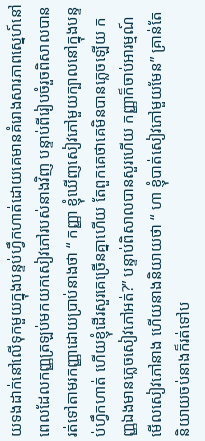យទងដាក់នៅលើទុកមួយក្នុងបន្ទប់ហ្វឹកហាត់ដោយគេមានគំរោងសារភាពស្នេហ៍នៅពេលដែលកញ្ញត្រឡប់មកយកសៀវភៅរបស់នាងវិញ បន្ទាប់ពីរៀបចំរួចពិសាលបានរត់ទៅតាមរកញ្ញាដោយប្រាប់នាងថា “ កញ្ញា ខ្ញុំឃើញសៀវភៅមួយក្បាលនៅក្នុងបន្ទប់ហ្វឹកហាត់ ហើយខ្ញុំដើរសួរគេច្រើនគ្នាហើយ តែពួកគេថាគេមិនបានភ្លេចឡើយ កញ្ញឯងមានភ្លេចសៀវភៅអត់?” បន្ទាប់ពិសាលបានសួរហើយ កញ្ញាក៏ចាប់អារម្មណ៍មើលសៀវភៅនាង ហើយនាងនិយាយថា “ ហា ខ្ញុំបាត់សៀវភៅមួយមែន” គ្រាន់តែនិយាយចប់នាងក៏រត់ទៅប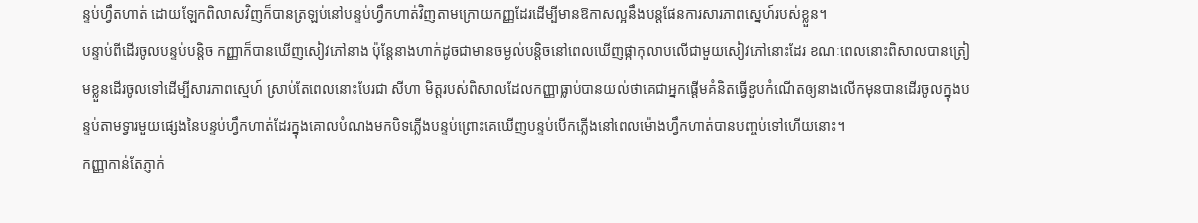ន្ទប់ហ្វឹតហាត់ ដោយឡែកពិលាសវិញក៏បានត្រឡប់នៅបន្ទប់ហ្វឹកហាត់វិញតាមក្រោយកញ្ញដែរដើម្បីមានឱកាសល្អនឹងបន្តផែនការសារភាពស្នេហ៍របស់ខ្លួន។
បន្ទាប់ពីដើរចូលបន្ទប់បន្តិច កញ្ញាក៏បានឃើញសៀវភៅនាង ប៉ុន្តែនាងហាក់ដូចជាមានចម្ងល់បន្តិចនៅពេលឃើញផ្កាកុលាបលើជាមួយសៀវភៅនោះដែរ ខណៈពេលនោះពិសាលបានត្រៀមខ្លួនដើរចូលទៅដើម្បីសារភាពស្មេហ៍ ស្រាប់តែពេលនោះបែរជា សីហា មិត្តរបស់ពិសាលដែលកញ្ញាធ្លាប់បានយល់ថាគេជាអ្នកផ្តើមគំនិតធ្វើខួបកំណើតឲ្យនាងលើកមុនបានដើរចូលក្នុងបន្ទប់តាមទ្វារមួយផ្សេងនៃបន្ទប់ហ្វឹកហាត់ដែរក្នុងគោលបំណងមកបិទភ្លើងបន្ទប់ព្រោះគេឃើញបន្ទប់បើកភ្លើងនៅពេលម៉ោងហ្វឹកហាត់បានបញ្ចប់ទៅហើយនោះ។
កញ្ញាកាន់តែភ្ញាក់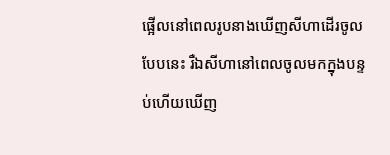ផ្អើលនៅពេលរូបនាងឃើញសីហាដើរចូលបែបនេះ រឺឯសីហានៅពេលចូលមកក្នុងបន្ទប់ហើយឃើញ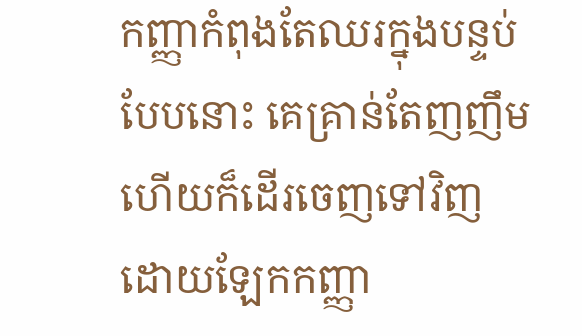កញ្ញាកំពុងតែឈរក្នុងបន្ទប់បែបនោះ គេគ្រាន់តែញញឹមហើយក៏ដើរចេញទៅវិញ ដោយឡែកកញ្ញា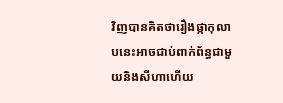វិញបានគិតថារឿងផ្កាកុលាបនេះអាចជាប់ពាក់ព័ន្ធជាមួយនិងសីហាហើយ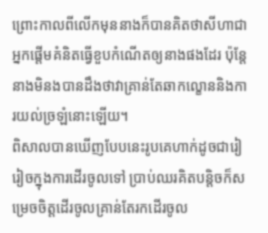ព្រោះកាលពីលើកមុននាងក៏បានគិតថាសីហាជាអ្នកផ្តើមគំនិតធ្វើខួបកំណើតឲ្យនាងផងដែរ ប៉ុន្តែនាងមិនងបានដឹងថាវាគ្រាន់តែឆាកល្ខោននិងការយល់ច្រឡំនោះឡើយ។
ពិសាលបានឃើញបែបនេះរូបគេហាក់ដូចជារៀរៀចក្នុងការដើរចូលទៅ ប្រាប់ឈរគិតបន្តិចក៏សម្រេចចិត្តដើរចូលគ្រាន់តែរកដើរចូល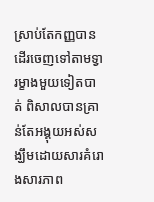ស្រាប់តែកញ្ញបានដើរចេញទៅតាមទ្វារម្ខាងមួយទៀតបាត់ ពិសាលបានគ្រាន់តែអង្គុយអស់សង្ឃឹមដោយសារគំរោងសារភាព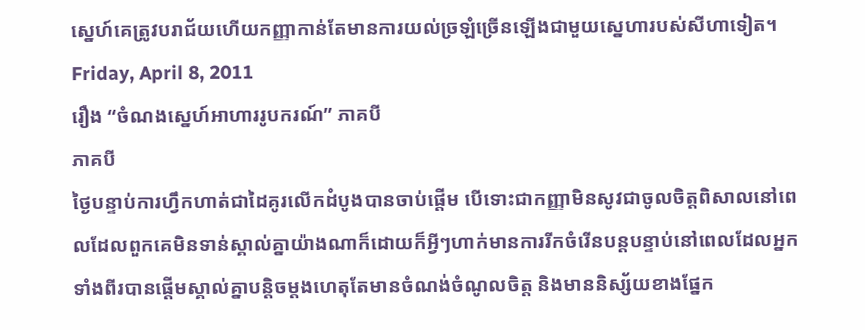ស្នេហ៍គេត្រូវបរាជ័យហើយកញ្ញាកាន់តែមានការយល់ច្រឡំច្រើនឡើងជាមួយស្នេហារបស់សីហាទៀត។
Friday, April 8, 2011
រឿង “ចំណងស្នេហ៍អាហាររូបករណ៍” ភាគបី
ភាគបី
ថ្ងៃបន្ទាប់ការហ្វឹកហាត់ជាដៃគូរលើកដំបូងបានចាប់ផ្តើម បើទោះជាកញ្ញាមិនសូវជាចូលចិត្តពិសាលនៅពេលដែលពួកគេមិនទាន់ស្គាល់គ្នាយ៉ាងណាក៏ដោយក៏អ្វីៗហាក់មានការរីកចំរើនបន្តបន្ទាប់នៅពេលដែលអ្នកទាំងពីរបានផ្តើមស្គាល់គ្នាបន្តិចម្តងហេតុតែមានចំណង់ចំណូលចិត្ត និងមាននិស្ស័យខាងផ្នែក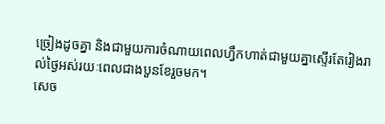ច្រៀងដូចគ្នា និងជាមួយការចំណាយពេលហ្វឹកហាត់ជាមួយគ្នាស្ទើរតែរៀងរាល់ថ្ងៃអស់រយៈពេលជាងបួនខែរួចមក។
សេច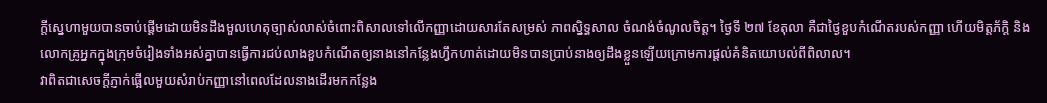ក្តីស្នេហាមួយបានចាប់ផ្តើមដោយមិនដឹងមួលហេតុច្បាស់លាស់ចំពោះពិសាលទៅលើកញ្ញាដោយសារតែសម្រស់ ភាពស្និទ្ធសាល ចំណង់ចំណូលចិត្ត។ ថ្ងៃទី ២៧ ខែតុលា គឺជាថ្ងៃខួបកំណើតរបស់កញ្ញា ហើយមិត្តភ័ក្តិ និងលោកគ្រូអ្នកក្នុងក្រុមចំរៀងទាំងអស់គ្នាបានធ្វើការជប់លាងខួបកំណើតឲ្យនាងនៅកន្លែងហ្វឹកហាត់ដោយមិនបានប្រាប់នាងឲ្យដឹងខ្លួនឡើយក្រោមការផ្តល់គំនិតយោបល់ពីពិលាល។
វាពិតជាសេចក្តីភ្ញាក់ផ្អើលមួយសំរាប់កញ្ញានៅពេលដែលនាងដើរមកកន្លែង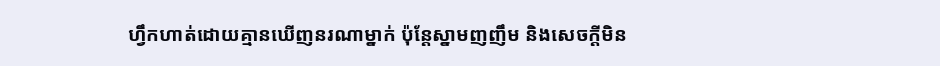ហ្វឹកហាត់ដោយគ្មានឃើញនរណាម្នាក់ ប៉ុន្តែស្នាមញញឹម និងសេចក្តីមិន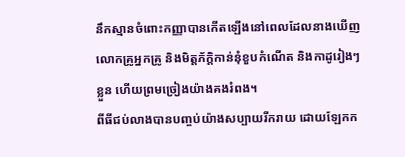នឹកស្មានចំពោះកញ្ញាបានកើតឡើងនៅពេលដែលនាងឃើញលោកគ្រូអ្នកគ្រូ និងមិត្តភ័ក្តិកាន់នុំខួបកំណើត និងកាដូរៀងៗខ្លួន ហើយព្រមច្រៀងយ៉ាងគងរំពង។
ពីធីជប់លាងបានបញ្ចប់យ៉ាងសប្បាយរីករាយ ដោយឡែកក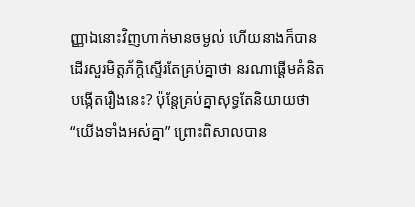ញ្ញាឯនោះវិញហាក់មានចម្ងល់ ហើយនាងក៏បានដើរសួរមិត្តភ័ក្តិស្ទើរតែគ្រប់គ្នាថា នរណាផ្តើមគំនិតបង្កើតរឿងនេះ? ប៉ុន្តែគ្រប់គ្នាសុទ្ធតែនិយាយថា “យើងទាំងអស់គ្នា” ព្រោះពិសាលបាន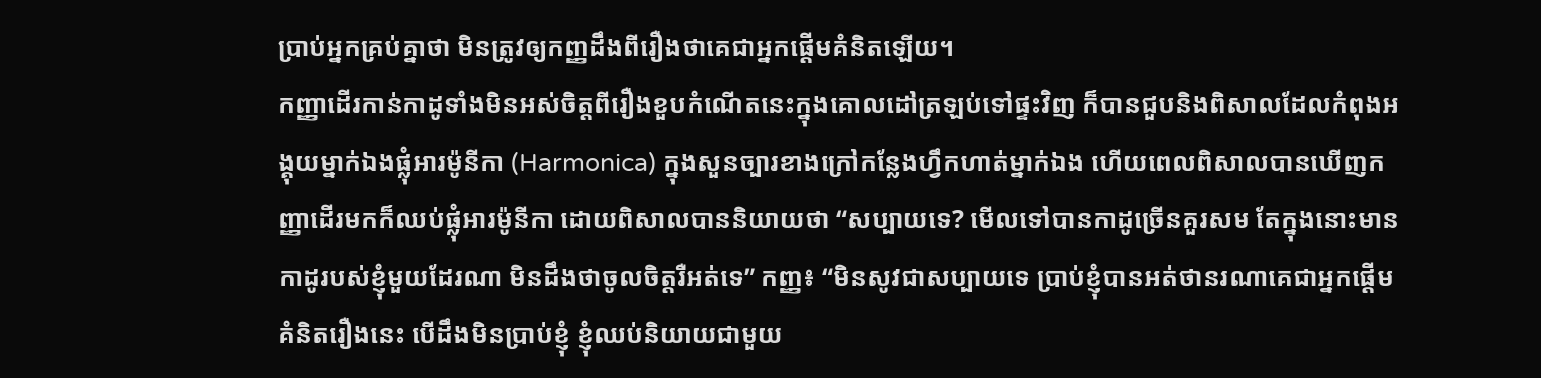ប្រាប់អ្នកគ្រប់គ្នាថា មិនត្រូវឲ្យកញ្ញដឹងពីរឿងថាគេជាអ្នកផ្តើមគំនិតឡើយ។
កញ្ញាដើរកាន់កាដូទាំងមិនអស់ចិត្តពីរឿងខួបកំណើតនេះក្នុងគោលដៅត្រឡប់ទៅផ្ទះវិញ ក៏បានជួបនិងពិសាលដែលកំពុងអង្គុយម្នាក់ឯងផ្លុំអារម៉ូនីកា (Harmonica) ក្នុងសួនច្បារខាងក្រៅកន្លែងហ្វឹកហាត់ម្នាក់ឯង ហើយពេលពិសាលបានឃើញកញ្ញាដើរមកក៏ឈប់ផ្លុំអារម៉ូនីកា ដោយពិសាលបាននិយាយថា “សប្បាយទេ? មើលទៅបានកាដូច្រើនគួរសម តែក្នុងនោះមានកាដូរបស់ខ្ញុំមួយដែរណា មិនដឹងថាចូលចិត្តរឺអត់ទេ” កញ្ញ៖ “មិនសូវជាសប្បាយទេ ប្រាប់ខ្ញុំបានអត់ថានរណាគេជាអ្នកផ្តើមគំនិតរឿងនេះ បើដឹងមិនប្រាប់ខ្ញុំ ខ្ញុំឈប់និយាយជាមួយ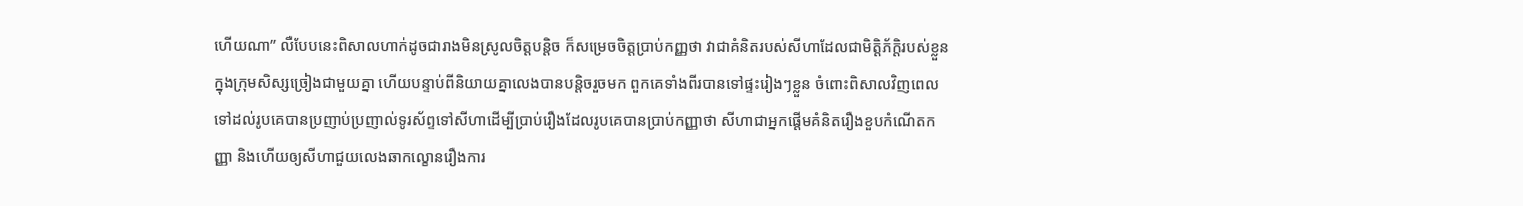ហើយណា” លឺបែបនេះពិសាលហាក់ដូចជារាងមិនស្រូលចិត្តបន្តិច ក៏សម្រេចចិត្តប្រាប់កញ្ញថា វាជាគំនិតរបស់សីហាដែលជាមិត្តិភ័ក្តិរបស់ខ្លួនក្នុងក្រុមសិស្សច្រៀងជាមួយគ្នា ហើយបន្ទាប់ពីនិយាយគ្នាលេងបានបន្តិចរួចមក ពួកគេទាំងពីរបានទៅផ្ទះរៀងៗខ្លួន ចំពោះពិសាលវិញពេលទៅដល់រូបគេបានប្រញាប់ប្រញាល់ទូរស័ព្ទទៅសីហាដើម្បីប្រាប់រឿងដែលរូបគេបានប្រាប់កញ្ញាថា សីហាជាអ្នកផ្តើមគំនិតរឿងខួបកំណើតកញ្ញា និងហើយឲ្យសីហាជួយលេងឆាកល្ខោនរឿងការ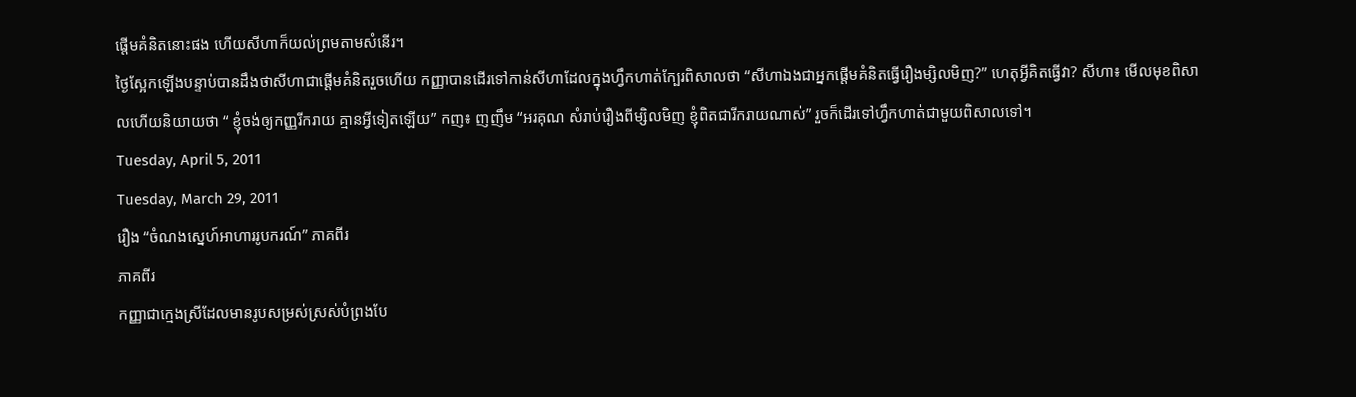ផ្តើមគំនិតនោះផង ហើយសីហាក៏យល់ព្រមតាមសំនើរ។
ថ្ងៃស្អែកឡើងបន្ទាប់បានដឹងថាសីហាជាផ្តើមគំនិតរួចហើយ កញ្ញាបានដើរទៅកាន់សីហាដែលក្នុងហ្វឹកហាត់ក្បែរពិសាលថា “សីហាឯងជាអ្នកផ្តើមគំនិតធ្វើរឿងម្សិលមិញ?” ហេតុអ្វីគិតធ្វើវា? សីហា៖ មើលមុខពិសាលហើយនិយាយថា “ ខ្ញុំចង់ឲ្យកញ្ញរីករាយ គ្មានអ្វីទៀតឡើយ” កញ៖ ញញឹម “អរគុណ សំរាប់រឿងពីម្សិលមិញ ខ្ញុំពិតជារីករាយណាស់” រួចក៏ដើរទៅហ្វឹកហាត់ជាមួយពិសាលទៅ។
Tuesday, April 5, 2011
Tuesday, March 29, 2011
រឿង “ចំណងស្នេហ៍អាហាររូបករណ៍” ភាគពីរ
ភាគពីរ
កញ្ញាជាក្មេងស្រីដែលមានរូបសម្រស់ស្រស់បំព្រងបែ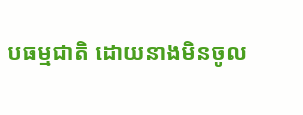បធម្មជាតិ ដោយនាងមិនចូល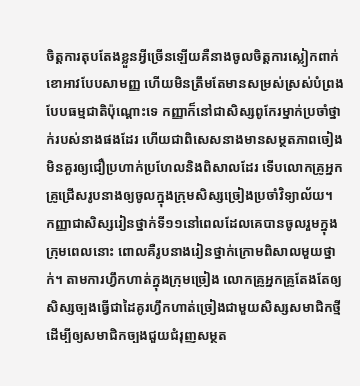ចិត្តការតុបតែងខ្លួនអ្វីច្រើនឡើយគឺនាងចូលចិត្តការស្លៀកពាក់ខោអាវបែបសាមញ្ញ ហើយមិនត្រឹមតែមានសម្រស់ស្រស់បំព្រងបែបធម្មជាតិប៉ុណ្តោះទេ កញ្ញាក៏នៅជាសិស្សពូកែរម្នាក់ប្រចាំថ្នាក់របស់នាងផងដែរ ហើយជាពិសេសនាងមានសម្ថតភាពចៀងមិនគួរឲ្យជឿប្រហាក់ប្រហែលនិងពិសាលដែរ ទើបលោកគ្រូអ្នកគ្រូជ្រើសរូបនាងឲ្យចូលក្នុងក្រុមសិស្សច្រៀងប្រចាំវិទ្យាល័យ។
កញ្ញាជាសិស្សរៀនថ្នាក់ទី១១នៅពេលដែលគេបានចូលរួមក្នុងក្រុមពេលនោះ ពោលគឺរូបនាងរៀនថ្នាក់ក្រោមពិសាលមួយថ្នាក់។ តាមការហ្វឹកហាត់ក្នុងក្រុមច្រៀង លោកគ្រូអ្នកគ្រូតែងតែឲ្យសិស្សច្បងធ្វើជាដៃគូរហ្វឹកហាត់ច្រៀងជាមួយសិស្សសមាជិកថ្មី ដើម្បីឲ្យសមាជិកច្បងជួយជំរុញសម្ថត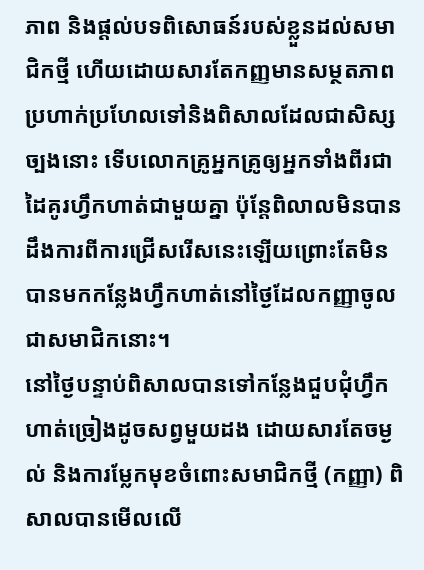ភាព និងផ្តល់បទពិសោធន៍របស់ខ្លួនដល់សមាជិកថ្មី ហើយដោយសារតែកញ្ញមានសម្ថតភាពប្រហាក់ប្រហែលទៅនិងពិសាលដែលជាសិស្សច្បងនោះ ទើបលោកគ្រូអ្នកគ្រូឲ្យអ្នកទាំងពីរជាដៃគូរហ្វឹកហាត់ជាមួយគ្នា ប៉ុន្តែពិលាលមិនបានដឹងការពីការជ្រើសរើសនេះឡើយព្រោះតែមិនបានមកកន្លែងហ្វឹកហាត់នៅថ្ងៃដែលកញ្ញាចូលជាសមាជិកនោះ។
នៅថ្ងៃបន្ទាប់ពិសាលបានទៅកន្លែងជួបជុំហ្វឹកហាត់ច្រៀងដូចសព្វមួយដង ដោយសារតែចម្ងល់ និងការម្លែកមុខចំពោះសមាជិកថ្មី (កញ្ញា) ពិសាលបានមើលលើ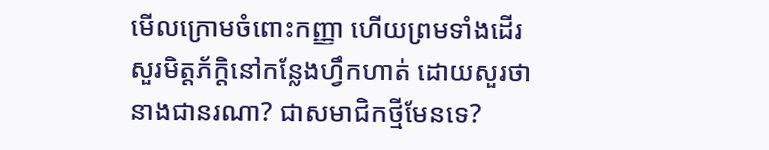មើលក្រោមចំពោះកញ្ញា ហើយព្រមទាំងដើរសួរមិត្តភ័ក្តិនៅកន្លែងហ្វឹកហាត់ ដោយសួរថា នាងជានរណា? ជាសមាជិកថ្មីមែនទេ?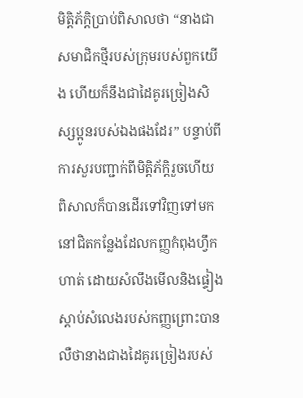មិត្តិភ័ក្តិប្រាប់ពិសាលថា “នាងជាសមាជិកថ្មីរបស់ក្រុមរបស់ពួកយើង ហើយក៏នឹងជាដៃគូរច្រៀងសិស្សប្អូនរបស់ឯងផងដែរ” បន្ទាប់ពីការសួរបញ្ជាក់ពីមិត្តិភ័ក្តិរួចហើយ ពិសាលក៏បានដើរទៅវិញទៅមកនៅជិតកន្លែងដែលកញ្ញកំពុងហ្វឹកហាត់ ដោយសំលឹងមើលនិងផ្ទៀងស្តាប់សំលេងរបស់កញ្ញព្រោះបានលឺថានាងជាងដៃគូរច្រៀងរបស់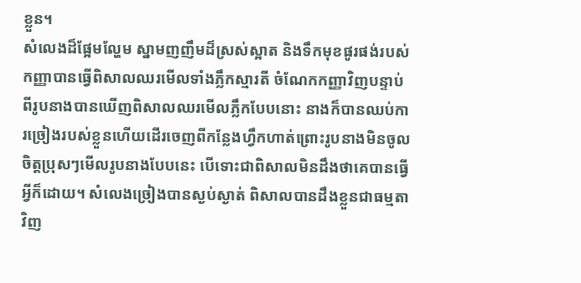ខ្លួន។
សំលេងដ៏ផ្អែមល្ហែម ស្នាមញញឹមដ៏ស្រស់ស្អាត និងទឹកមុខផូរផង់របស់កញ្ញាបានធ្វើពិសាលឈរមើលទាំងភ្លឹកស្មារតី ចំណែកកញ្ញាវិញបន្ទាប់ពីរូបនាងបានឃើញពិសាលឈរមើលភ្លឹកបែបនោះ នាងក៏បានឈប់ការច្រៀងរបស់ខ្លួនហើយដើរចេញពីកន្លែងហ្វឹកហាត់ព្រោះរូបនាងមិនចូលចិត្តប្រុសៗមើលរូបនាងបែបនេះ បើទោះជាពិសាលមិនដឹងថាគេបានធ្វើអ្វីក៏ដោយ។ សំលេងច្រៀងបានស្ងប់ស្ងាត់ ពិសាលបានដឹងខ្លួនជាធម្មតាវិញ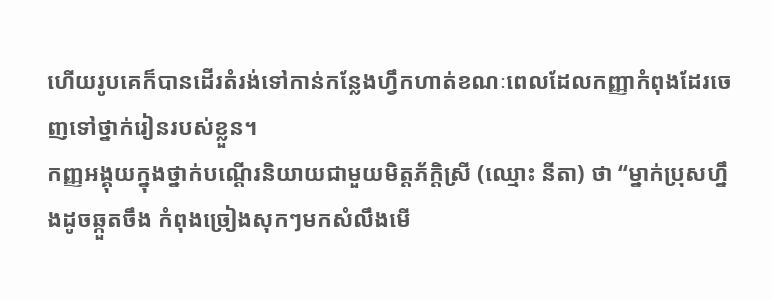ហើយរូបគេក៏បានដើរតំរង់ទៅកាន់កន្លែងហ្វឹកហាត់ខណៈពេលដែលកញ្ញាកំពុងដែរចេញទៅថ្នាក់រៀនរបស់ខ្លួន។
កញ្ញអង្គុយក្នុងថ្នាក់បណ្តើរនិយាយជាមួយមិត្តភ័ក្តិស្រី (ឈ្មោះ នីតា) ថា “ម្នាក់ប្រុសហ្នឹងដូចឆ្កួតចឹង កំពុងច្រៀងសុកៗមកសំលឹងមើ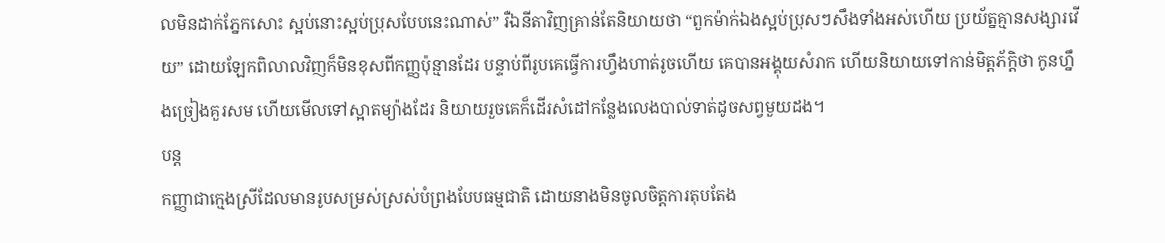លមិនដាក់ភ្នែកសោះ ស្អប់នោះស្អប់ប្រុសបែបនេះណាស់” រឺឯនីតាវិញគ្រាន់តែនិយាយថា “ពួកម៉ាក់ឯងស្អប់ប្រុសៗសឹងទាំងអស់ហើយ ប្រយ័ត្នគ្មានសង្សារវើយ” ដោយឡែកពិលាលវិញក៏មិនខុសពីកញ្ញប៉ុន្មានដែរ បន្ទាប់ពីរូបគេធ្វើការហ្វឹងហាត់រូចហើយ គេបានអង្គុយសំរាក ហើយនិយាយទៅកាន់មិត្តភ័ក្តិថា កូនហ្នឹងច្រៀងគួរសម ហើយមើលទៅស្អាតម្យ៉ាងដែរ និយាយរួចគេក៏ដើរសំដៅកន្លែងលេងបាល់ទាត់ដូចសព្វមួយដង។
បន្ត
កញ្ញាជាក្មេងស្រីដែលមានរូបសម្រស់ស្រស់បំព្រងបែបធម្មជាតិ ដោយនាងមិនចូលចិត្តការតុបតែង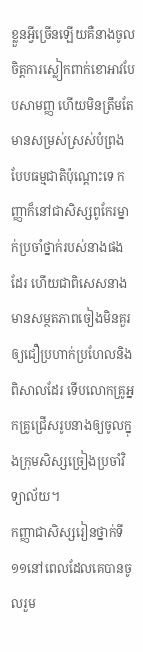ខ្លួនអ្វីច្រើនឡើយគឺនាងចូលចិត្តការស្លៀកពាក់ខោអាវបែបសាមញ្ញ ហើយមិនត្រឹមតែមានសម្រស់ស្រស់បំព្រងបែបធម្មជាតិប៉ុណ្តោះទេ កញ្ញាក៏នៅជាសិស្សពូកែរម្នាក់ប្រចាំថ្នាក់របស់នាងផងដែរ ហើយជាពិសេសនាងមានសម្ថតភាពចៀងមិនគួរឲ្យជឿប្រហាក់ប្រហែលនិងពិសាលដែរ ទើបលោកគ្រូអ្នកគ្រូជ្រើសរូបនាងឲ្យចូលក្នុងក្រុមសិស្សច្រៀងប្រចាំវិទ្យាល័យ។
កញ្ញាជាសិស្សរៀនថ្នាក់ទី១១នៅពេលដែលគេបានចូលរួម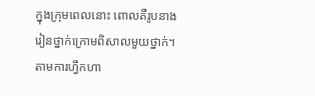ក្នុងក្រុមពេលនោះ ពោលគឺរូបនាងរៀនថ្នាក់ក្រោមពិសាលមួយថ្នាក់។ តាមការហ្វឹកហា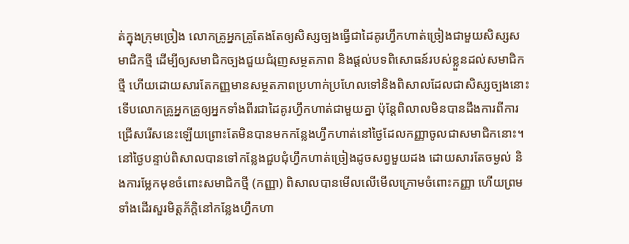ត់ក្នុងក្រុមច្រៀង លោកគ្រូអ្នកគ្រូតែងតែឲ្យសិស្សច្បងធ្វើជាដៃគូរហ្វឹកហាត់ច្រៀងជាមួយសិស្សសមាជិកថ្មី ដើម្បីឲ្យសមាជិកច្បងជួយជំរុញសម្ថតភាព និងផ្តល់បទពិសោធន៍របស់ខ្លួនដល់សមាជិកថ្មី ហើយដោយសារតែកញ្ញមានសម្ថតភាពប្រហាក់ប្រហែលទៅនិងពិសាលដែលជាសិស្សច្បងនោះ ទើបលោកគ្រូអ្នកគ្រូឲ្យអ្នកទាំងពីរជាដៃគូរហ្វឹកហាត់ជាមួយគ្នា ប៉ុន្តែពិលាលមិនបានដឹងការពីការជ្រើសរើសនេះឡើយព្រោះតែមិនបានមកកន្លែងហ្វឹកហាត់នៅថ្ងៃដែលកញ្ញាចូលជាសមាជិកនោះ។
នៅថ្ងៃបន្ទាប់ពិសាលបានទៅកន្លែងជួបជុំហ្វឹកហាត់ច្រៀងដូចសព្វមួយដង ដោយសារតែចម្ងល់ និងការម្លែកមុខចំពោះសមាជិកថ្មី (កញ្ញា) ពិសាលបានមើលលើមើលក្រោមចំពោះកញ្ញា ហើយព្រមទាំងដើរសួរមិត្តភ័ក្តិនៅកន្លែងហ្វឹកហា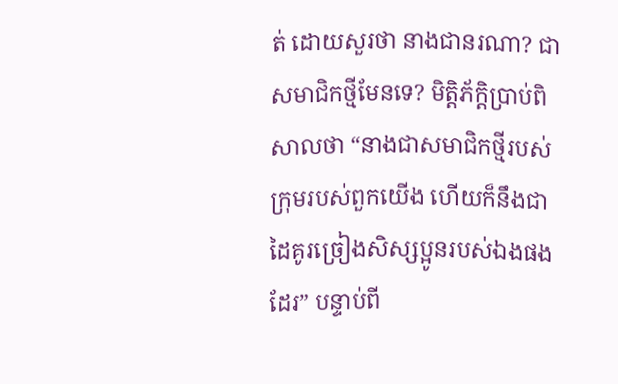ត់ ដោយសួរថា នាងជានរណា? ជាសមាជិកថ្មីមែនទេ? មិត្តិភ័ក្តិប្រាប់ពិសាលថា “នាងជាសមាជិកថ្មីរបស់ក្រុមរបស់ពួកយើង ហើយក៏នឹងជាដៃគូរច្រៀងសិស្សប្អូនរបស់ឯងផងដែរ” បន្ទាប់ពី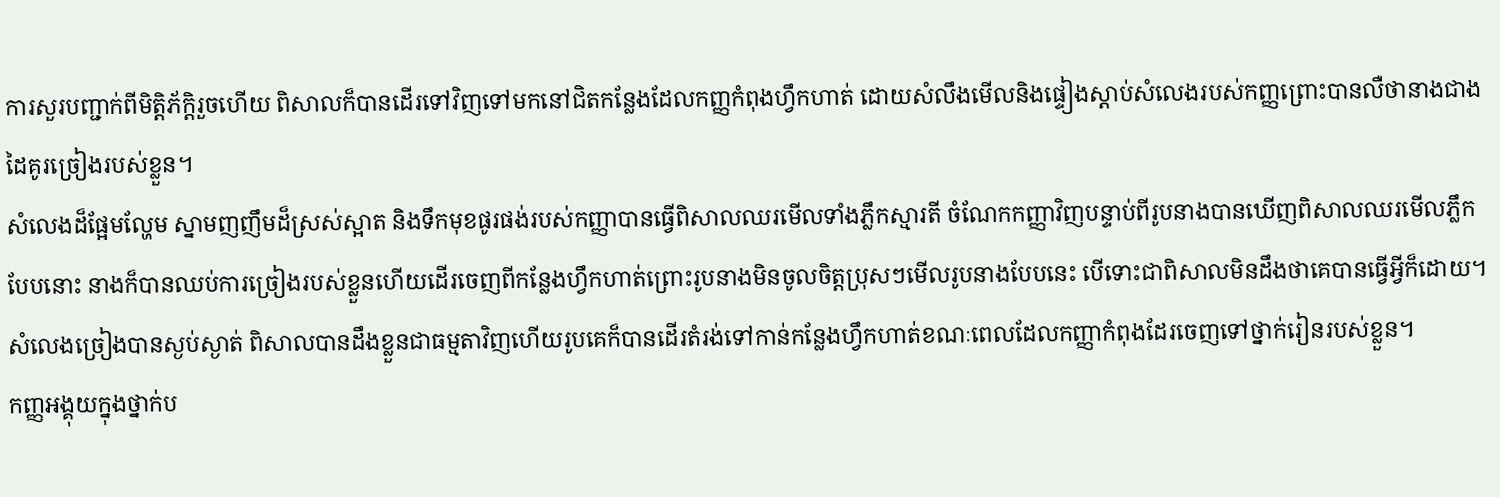ការសួរបញ្ជាក់ពីមិត្តិភ័ក្តិរួចហើយ ពិសាលក៏បានដើរទៅវិញទៅមកនៅជិតកន្លែងដែលកញ្ញកំពុងហ្វឹកហាត់ ដោយសំលឹងមើលនិងផ្ទៀងស្តាប់សំលេងរបស់កញ្ញព្រោះបានលឺថានាងជាងដៃគូរច្រៀងរបស់ខ្លួន។
សំលេងដ៏ផ្អែមល្ហែម ស្នាមញញឹមដ៏ស្រស់ស្អាត និងទឹកមុខផូរផង់របស់កញ្ញាបានធ្វើពិសាលឈរមើលទាំងភ្លឹកស្មារតី ចំណែកកញ្ញាវិញបន្ទាប់ពីរូបនាងបានឃើញពិសាលឈរមើលភ្លឹកបែបនោះ នាងក៏បានឈប់ការច្រៀងរបស់ខ្លួនហើយដើរចេញពីកន្លែងហ្វឹកហាត់ព្រោះរូបនាងមិនចូលចិត្តប្រុសៗមើលរូបនាងបែបនេះ បើទោះជាពិសាលមិនដឹងថាគេបានធ្វើអ្វីក៏ដោយ។ សំលេងច្រៀងបានស្ងប់ស្ងាត់ ពិសាលបានដឹងខ្លួនជាធម្មតាវិញហើយរូបគេក៏បានដើរតំរង់ទៅកាន់កន្លែងហ្វឹកហាត់ខណៈពេលដែលកញ្ញាកំពុងដែរចេញទៅថ្នាក់រៀនរបស់ខ្លួន។
កញ្ញអង្គុយក្នុងថ្នាក់ប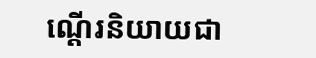ណ្តើរនិយាយជា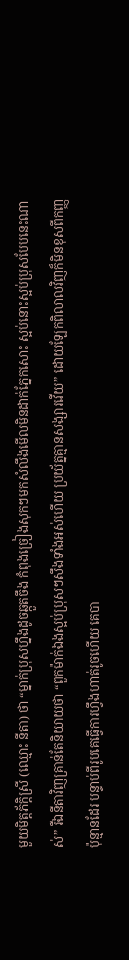មួយមិត្តភ័ក្តិស្រី (ឈ្មោះ នីតា) ថា “ម្នាក់ប្រុសហ្នឹងដូចឆ្កួតចឹង កំពុងច្រៀងសុកៗមកសំលឹងមើលមិនដាក់ភ្នែកសោះ ស្អប់នោះស្អប់ប្រុសបែបនេះណាស់” រឺឯនីតាវិញគ្រាន់តែនិយាយថា “ពួកម៉ាក់ឯងស្អប់ប្រុសៗសឹងទាំងអស់ហើយ ប្រយ័ត្នគ្មានសង្សារវើយ” ដោយឡែកពិលាលវិញក៏មិនខុសពីកញ្ញប៉ុន្មានដែរ បន្ទាប់ពីរូបគេធ្វើការហ្វឹងហាត់រូចហើយ គេបា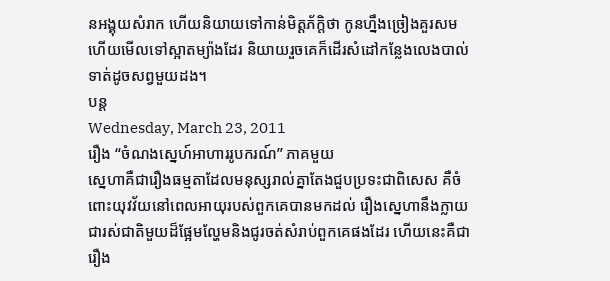នអង្គុយសំរាក ហើយនិយាយទៅកាន់មិត្តភ័ក្តិថា កូនហ្នឹងច្រៀងគួរសម ហើយមើលទៅស្អាតម្យ៉ាងដែរ និយាយរួចគេក៏ដើរសំដៅកន្លែងលេងបាល់ទាត់ដូចសព្វមួយដង។
បន្ត
Wednesday, March 23, 2011
រឿង “ចំណងស្នេហ៍អាហាររូបករណ៍” ភាគមួយ
ស្នេហាគឺជារឿងធម្មតាដែលមនុស្សរាល់គ្នាតែងជួបប្រទះជាពិសេស គឺចំពោះយុវវ័យនៅពេលអាយុរបស់ពួកគេបានមកដល់ រឿងស្នេហានឹងក្លាយជារស់ជាតិមួយដ៏ផ្អែមល្ហែមនិងជូរចត់សំរាប់ពួកគេផងដែរ ហើយនេះគឺជារឿង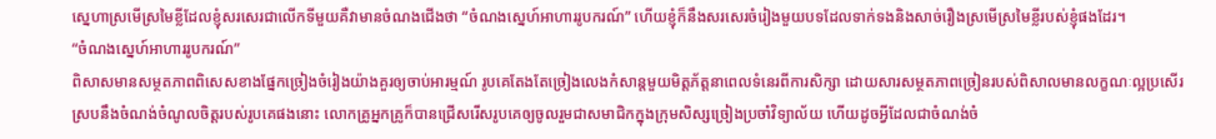ស្នេហាស្រមើស្រមៃខ្លីដែលខ្ញុំសរសេរជាលើកទីមួយគឺវាមានចំណងជើងថា “ចំណងស្នេហ៍អាហាររូបករណ៍” ហើយខ្ញុំក៏នឹងសរសេរចំរៀងមួយបទដែលទាក់ទងនិងសាច់រឿងស្រមើស្រមៃខ្លីរបស់ខ្ញុំផងដែរ។
“ចំណងស្នេហ៍អាហាររូបករណ៍”
ពិសាសមានសម្ថតភាពពិសេសខាងផ្នែកច្រៀងចំរៀងយ៉ាងគួរឲ្យចាប់អារម្មណ៍ រូបគេតែងតែច្រៀងលេងកំសាន្តមួយមិត្តភ័ត្តនាពេលទំនេរពីការសិក្សា ដោយសារសម្ថតភាពច្រៀនរបស់ពិសាលមានលក្ខណៈល្អប្រសើរស្របនឹងចំណង់ចំណូលចិត្តរបស់រូបគេផងនោះ លោកគ្រូអ្នកគ្រូក៏បានជ្រើសរើសរូបគេឲ្យចូលរួមជាសមាជិកក្នុងក្រុមសិស្សច្រៀងប្រចាំវិទ្យាល័យ ហើយដូចអ្វីដែលជាចំណង់ចំ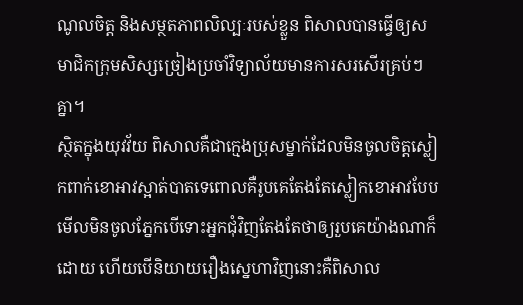ណូលចិត្ត និងសម្ថតភាពលិល្បៈរបស់ខ្លួន ពិសាលបានធ្វើឲ្យសមាជិកក្រុមសិស្សច្រៀងប្រចាំវិទ្យាល័យមានការសរសើរគ្រប់ៗគ្នា។
ស្ថិតក្នុងយុវវ័យ ពិសាលគឺជាក្មេងប្រុសម្នាក់ដែលមិនចូលចិត្តស្លៀកពាក់ខោអាវស្អាត់បាតទេពោលគឺរូបគេតែងតែស្លៀកខោអាវបែបមើលមិនចូលភ្នែកបើទោះអ្នកជុំវិញតែងតែថាឲ្យរួបគេយ៉ាងណាក៏ដោយ ហើយបើនិយាយរឿងស្នេហាវិញនោះគឺពិសាល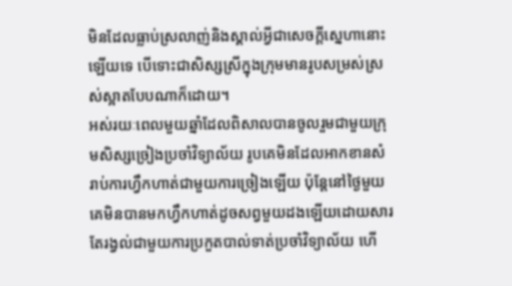មិនដែលធ្លាប់ស្រលាញ់និងស្គាល់អ្វីជាសេចក្តីស្នេហានោះឡើយទេ បើទោះជាសិស្សស្រីក្នុងក្រុមមានរូបសម្រស់ស្រស់ស្អាតបែបណាក៏ដោយ។
អស់រយៈពេលមួយឆ្នាំដែលពិសាលបានចូលរួមជាមួយក្រុមសិស្សច្រៀងប្រចាំវិទ្យាល័យ រូបគេមិនដែលអាកខានសំរាប់ការហ្វឹកហាត់ជាមួយការច្រៀងឡើយ ប៉ុន្តែនៅថ្ងៃមួយគេមិនបានមកហ្វឹកហាត់ដូចសព្វមួយដងឡើយដោយសារតែរង្វល់ជាមួយការប្រកួតបាល់ទាត់ប្រចាំវិទ្យាល័យ ហើ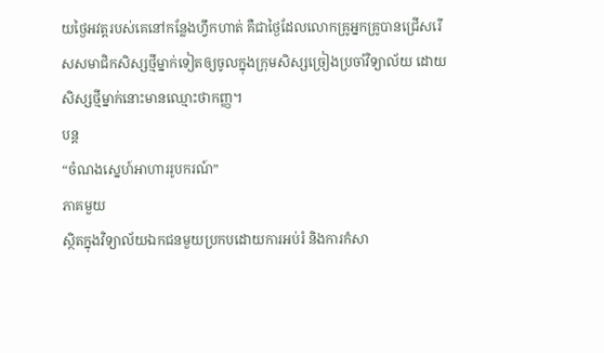យថ្ងៃអវត្តរបស់គេនៅកន្លែងហ្វឹកហាត់ គឺជាថ្ងៃដែលលោកគ្រូអ្នកគ្រូបានជ្រើសរើសសមាជិកសិស្សថ្មីម្នាក់ទៀតឲ្យចូលក្នុងក្រុមសិស្សច្រៀងប្រចាំវិទ្យាល័យ ដោយសិស្សថ្មីម្នាក់នោះមានឈ្មោះថាកញ្ញ។
បន្ត
“ចំណងស្នេហ៍អាហាររូបករណ៍”
ភាគមួយ
ស្ថិតក្នុងវិទ្យាល័យឯកជនមួយប្រកបដោយការអប់រំ និងការកំសា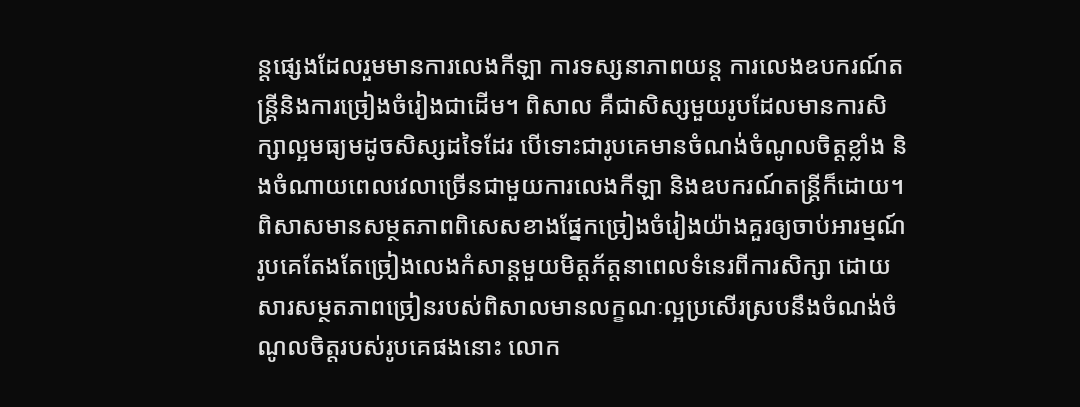ន្តផ្សេងដែលរួមមានការលេងកីឡា ការទស្សនាភាពយន្ត ការលេងឧបករណ៍តន្ត្រីនិងការច្រៀងចំរៀងជាដើម។ ពិសាល គឺជាសិស្សមួយរូបដែលមានការសិក្សាល្អមធ្យមដូចសិស្សដទៃដែរ បើទោះជារូបគេមានចំណង់ចំណូលចិត្តខ្លាំង និងចំណាយពេលវេលាច្រើនជាមួយការលេងកីឡា និងឧបករណ៍តន្ត្រីក៏ដោយ។ពិសាសមានសម្ថតភាពពិសេសខាងផ្នែកច្រៀងចំរៀងយ៉ាងគួរឲ្យចាប់អារម្មណ៍ រូបគេតែងតែច្រៀងលេងកំសាន្តមួយមិត្តភ័ត្តនាពេលទំនេរពីការសិក្សា ដោយសារសម្ថតភាពច្រៀនរបស់ពិសាលមានលក្ខណៈល្អប្រសើរស្របនឹងចំណង់ចំណូលចិត្តរបស់រូបគេផងនោះ លោក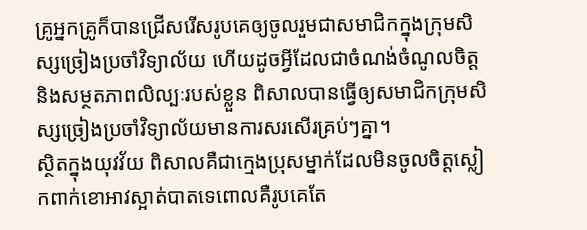គ្រូអ្នកគ្រូក៏បានជ្រើសរើសរូបគេឲ្យចូលរួមជាសមាជិកក្នុងក្រុមសិស្សច្រៀងប្រចាំវិទ្យាល័យ ហើយដូចអ្វីដែលជាចំណង់ចំណូលចិត្ត និងសម្ថតភាពលិល្បៈរបស់ខ្លួន ពិសាលបានធ្វើឲ្យសមាជិកក្រុមសិស្សច្រៀងប្រចាំវិទ្យាល័យមានការសរសើរគ្រប់ៗគ្នា។
ស្ថិតក្នុងយុវវ័យ ពិសាលគឺជាក្មេងប្រុសម្នាក់ដែលមិនចូលចិត្តស្លៀកពាក់ខោអាវស្អាត់បាតទេពោលគឺរូបគេតែ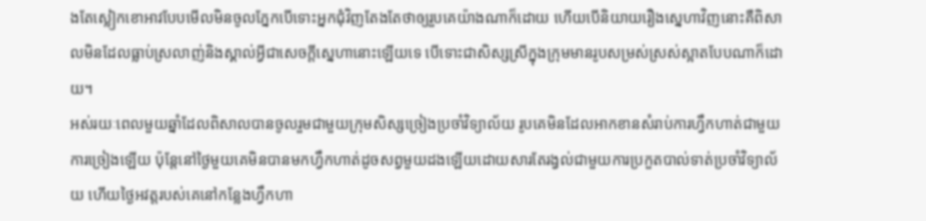ងតែស្លៀកខោអាវបែបមើលមិនចូលភ្នែកបើទោះអ្នកជុំវិញតែងតែថាឲ្យរួបគេយ៉ាងណាក៏ដោយ ហើយបើនិយាយរឿងស្នេហាវិញនោះគឺពិសាលមិនដែលធ្លាប់ស្រលាញ់និងស្គាល់អ្វីជាសេចក្តីស្នេហានោះឡើយទេ បើទោះជាសិស្សស្រីក្នុងក្រុមមានរូបសម្រស់ស្រស់ស្អាតបែបណាក៏ដោយ។
អស់រយៈពេលមួយឆ្នាំដែលពិសាលបានចូលរួមជាមួយក្រុមសិស្សច្រៀងប្រចាំវិទ្យាល័យ រូបគេមិនដែលអាកខានសំរាប់ការហ្វឹកហាត់ជាមួយការច្រៀងឡើយ ប៉ុន្តែនៅថ្ងៃមួយគេមិនបានមកហ្វឹកហាត់ដូចសព្វមួយដងឡើយដោយសារតែរង្វល់ជាមួយការប្រកួតបាល់ទាត់ប្រចាំវិទ្យាល័យ ហើយថ្ងៃអវត្តរបស់គេនៅកន្លែងហ្វឹកហា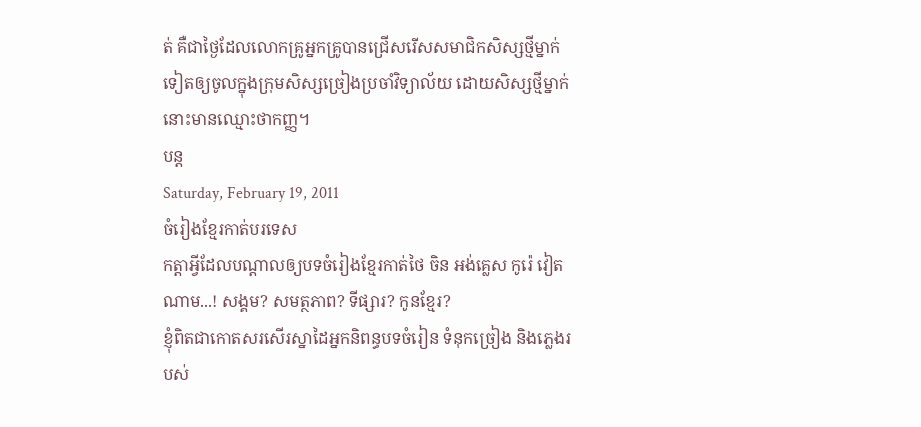ត់ គឺជាថ្ងៃដែលលោកគ្រូអ្នកគ្រូបានជ្រើសរើសសមាជិកសិស្សថ្មីម្នាក់ទៀតឲ្យចូលក្នុងក្រុមសិស្សច្រៀងប្រចាំវិទ្យាល័យ ដោយសិស្សថ្មីម្នាក់នោះមានឈ្មោះថាកញ្ញ។
បន្ត
Saturday, February 19, 2011
ចំរៀងខ្មែរកាត់បរទេស
កត្តាអ្វីដែលបណ្តាលឲ្យបទចំរៀងខ្មែរកាត់ថៃ ចិន អង់គ្លេស កូរ៉េ វៀតណាម...! សង្គម? សមត្ថភាព? ទីផ្សារ? កូនខ្មែរ?
ខ្ញុំពិតជាកោតសរសើរស្នាដៃអ្នកនិពន្ធបទចំរៀន ទំនុកច្រៀង និងភ្លេងរបស់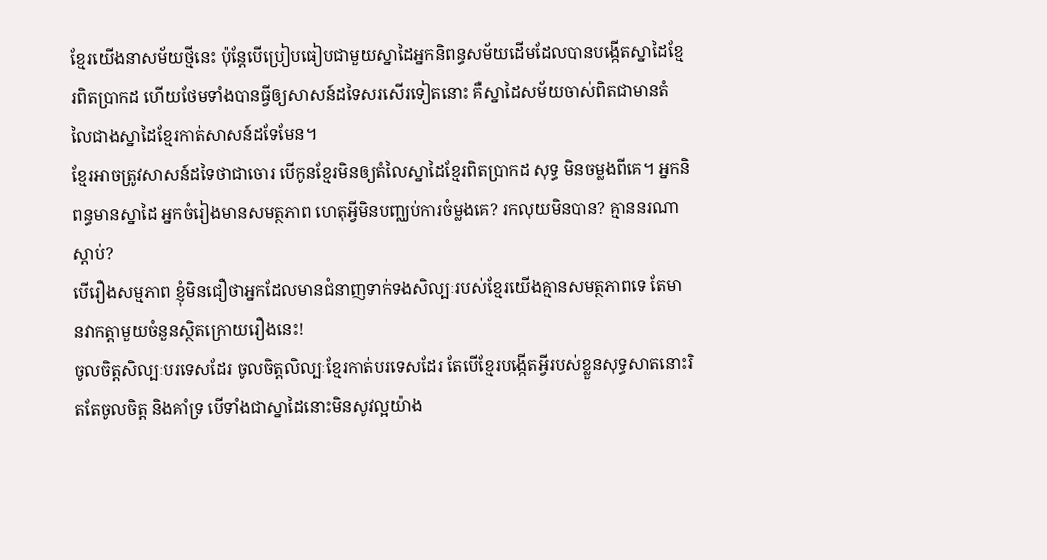ខ្មែរយើងនាសម័យថ្មីនេះ ប៉ុន្តែបើប្រៀបធៀបជាមួយស្នាដៃអ្នកនិពន្ធសម័យដើមដែលបានបង្កើតស្នាដៃខ្មែរពិតប្រាកដ ហើយថែមទាំងបានធ្វីឲ្យសាសន៍ដទៃសរសើរទៀតនោះ គឺស្នាដៃសម័យចាស់ពិតជាមានតំលៃជាងស្នាដៃខ្មែរកាត់សាសន៍ដទែមែន។
ខ្មែរអាចត្រូវសាសន៍ដទៃថាជាចោរ បើកូនខ្មែរមិនឲ្យតំលៃស្នាដៃខ្មែរពិតប្រាកដ សុទ្ធ មិនចម្លងពីគេ។ អ្នកនិពន្ធមានស្នាដៃ អ្នកចំរៀងមានសមត្ថភាព ហេតុអ្វីមិនបញ្ឈប់ការចំម្លងគេ? រកលុយមិនបាន? គ្មាននរណាស្តាប់?
បើរឿងសម្មភាព ខ្ញុំមិនជឿថាអ្នកដែលមានជំនាញទាក់ទងសិល្បៈរបស់ខ្មែរយើងគ្មានសមត្ថភាពទេ តែមានវាកត្តាមួយចំនួនស្ថិតក្រោយរឿងនេះ!
ចូលចិត្តសិល្បៈបរទេសដែរ ចូលចិត្តលិល្បៈខ្មែរកាត់បរទេសដែរ តែបើខ្មែរបង្កើតអ្វីរបស់ខ្លួនសុទ្ធសាតនោះរិតតែចូលចិត្ត និងគាំទ្រ បើទាំងជាស្នាដៃនោះមិនសូវល្អយ៉ាង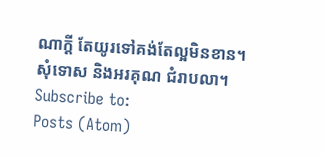ណាក្តី តែយូរទៅគង់តែល្អមិនខាន។
សុំទោស និងអរគុណ ជំរាបលា។
Subscribe to:
Posts (Atom)